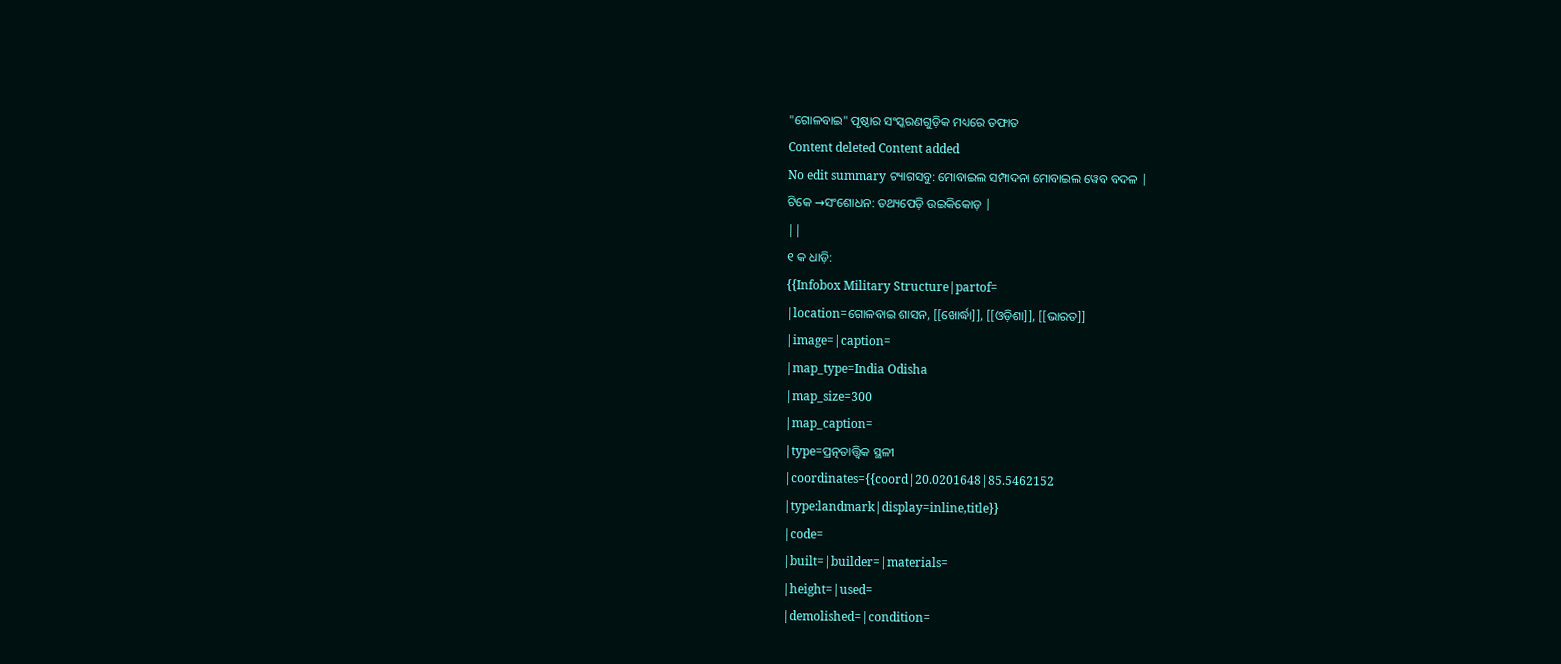"ଗୋଳବାଇ" ପୃଷ୍ଠାର ସଂସ୍କରଣଗୁଡ଼ିକ ମଧ୍ୟରେ ତଫାତ
Content deleted Content added
No edit summary ଟ୍ୟାଗସବୁ: ମୋବାଇଲ ସମ୍ପାଦନା ମୋବାଇଲ ୱେବ ବଦଳ |
ଟିକେ →ସଂଶୋଧନ: ତଥ୍ୟପେଡ଼ି ଉଇକିକୋଡ଼ |
||
୧ କ ଧାଡ଼ି:
{{Infobox Military Structure|partof=
|location=ଗୋଳବାଇ ଶାସନ, [[ଖୋର୍ଦ୍ଧା]], [[ଓଡ଼ିଶା]], [[ଭାରତ]]
|image=|caption=
|map_type=India Odisha
|map_size=300
|map_caption=
|type=ପ୍ରତ୍ନତାତ୍ତ୍ଵିକ ସ୍ଥଳୀ
|coordinates={{coord|20.0201648|85.5462152
|type:landmark|display=inline,title}}
|code=
|built=|builder=|materials=
|height=|used=
|demolished=|condition=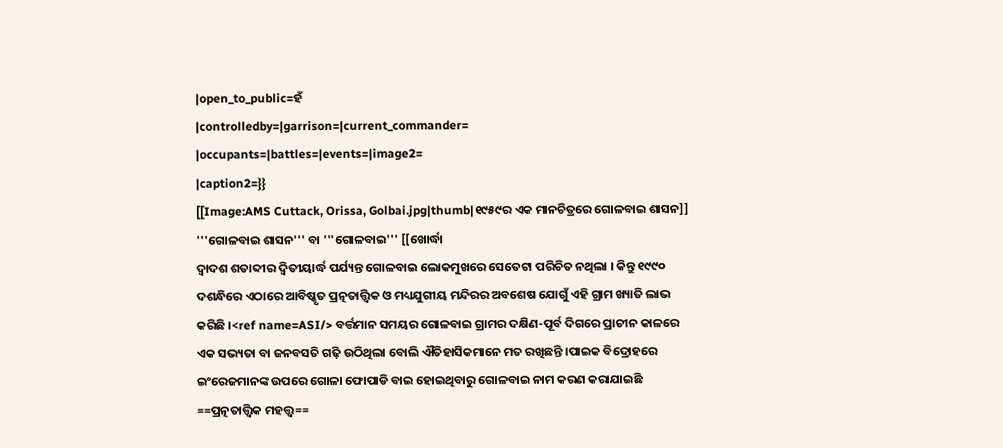|open_to_public=ହଁ
|controlledby=|garrison=|current_commander=
|occupants=|battles=|events=|image2=
|caption2=}}
[[Image:AMS Cuttack, Orissa, Golbai.jpg|thumb|୧୯୫୯ର ଏକ ମାନଚିତ୍ରରେ ଗୋଳବାଇ ଶାସନ]]
'''ଗୋଳବାଇ ଶାସନ''' ବା '''ଗୋଳବାଇ''' [[ଖୋର୍ଦ୍ଧା
ଦ୍ଵାଦଶ ଶତାବ୍ଦୀର ଦ୍ଵିତୀୟାର୍ଦ୍ଧ ପର୍ଯ୍ୟନ୍ତ ଗୋଳବାଇ ଲୋକମୁଖରେ ସେତେଟା ପରିଚିତ ନଥିଲା । କିନ୍ତୁ ୧୯୯୦ ଦଶନ୍ଧିରେ ଏଠାରେ ଆବିଷ୍କୃତ ପ୍ରତ୍ନତାତ୍ତ୍ଵିକ ଓ ମଧ୍ୟଯୁଗୀୟ ମନ୍ଦିରର ଅବଶେଷ ଯୋଗୁଁ ଏହି ଗ୍ରାମ ଖ୍ୟାତି ଲାଭ କରିଛି ।<ref name=ASI/> ବର୍ତ୍ତମାନ ସମୟର ଗୋଳବାଇ ଗ୍ରାମର ଦକ୍ଷିଣ-ପୂର୍ବ ଦିଗରେ ପ୍ରାଚୀନ କାଳରେ ଏକ ସଭ୍ୟତା ବା ଜନବସତି ଗଢ଼ି ଉଠିଥିଲା ବୋଲି ଐତିହାସିକମାନେ ମତ ରଖିଛନ୍ତି ।ପାଇକ ବିଦ୍ରୋହରେ ଇଂରେଜମାନଙ୍କ ଉପରେ ଗୋଳା ଫୋପାଡି ବାଇ ହୋଇଥିବାରୁ ଗୋଳବାଇ ନାମ କରଣ କରାଯାଇଛି
==ପ୍ରତ୍ନତାତ୍ତ୍ଵିକ ମହତ୍ତ୍ଵ==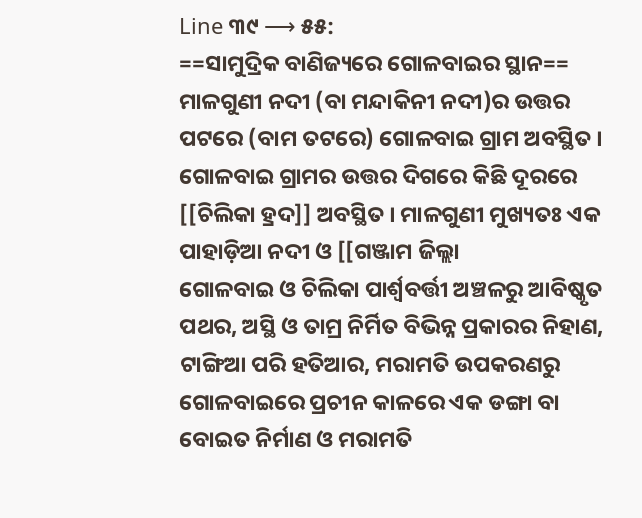Line ୩୯ ⟶ ୫୫:
==ସାମୁଦ୍ରିକ ବାଣିଜ୍ୟରେ ଗୋଳବାଇର ସ୍ଥାନ==
ମାଳଗୁଣୀ ନଦୀ (ବା ମନ୍ଦାକିନୀ ନଦୀ)ର ଉତ୍ତର ପଟରେ (ବାମ ତଟରେ) ଗୋଳବାଇ ଗ୍ରାମ ଅବସ୍ଥିତ । ଗୋଳବାଇ ଗ୍ରାମର ଉତ୍ତର ଦିଗରେ କିଛି ଦୂରରେ [[ଚିଲିକା ହ୍ରଦ]] ଅବସ୍ଥିତ । ମାଳଗୁଣୀ ମୁଖ୍ୟତଃ ଏକ ପାହାଡ଼ିଆ ନଦୀ ଓ [[ଗଞ୍ଜାମ ଜିଲ୍ଲା
ଗୋଳବାଇ ଓ ଚିଲିକା ପାର୍ଶ୍ଵବର୍ତ୍ତୀ ଅଞ୍ଚଳରୁ ଆବିଷ୍କୃତ ପଥର, ଅସ୍ଥି ଓ ତାମ୍ର ନିର୍ମିତ ବିଭିନ୍ନ ପ୍ରକାରର ନିହାଣ, ଟାଙ୍ଗିଆ ପରି ହତିଆର, ମରାମତି ଉପକରଣରୁ ଗୋଳବାଇରେ ପ୍ରଚୀନ କାଳରେ ଏକ ଡଙ୍ଗା ବା ବୋଇତ ନିର୍ମାଣ ଓ ମରାମତି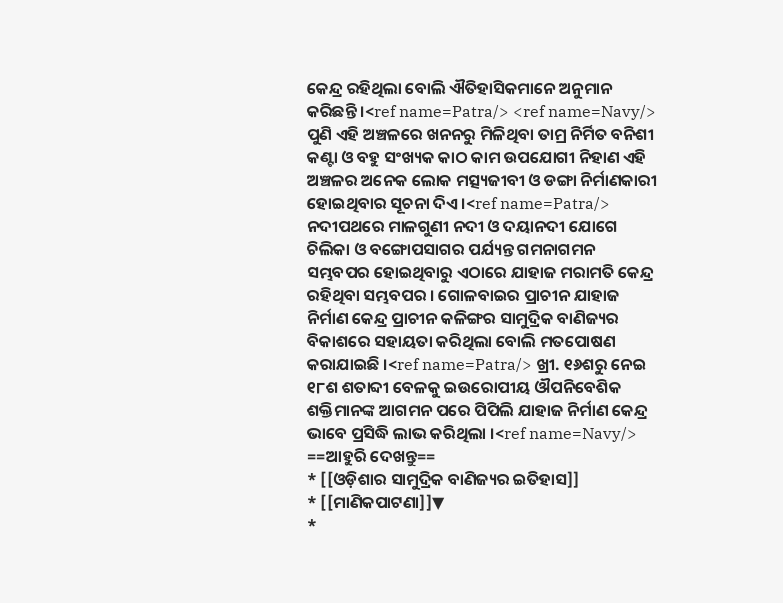କେନ୍ଦ୍ର ରହିଥିଲା ବୋଲି ଐତିହାସିକମାନେ ଅନୁମାନ କରିଛନ୍ତି ।<ref name=Patra/> <ref name=Navy/> ପୁଣି ଏହି ଅଞ୍ଚଳରେ ଖନନରୁ ମିଳିଥିବା ତାମ୍ର ନିର୍ମିତ ବନିଶୀ କଣ୍ଟା ଓ ବହୁ ସଂଖ୍ୟକ କାଠ କାମ ଉପଯୋଗୀ ନିହାଣ ଏହି ଅଞ୍ଚଳର ଅନେକ ଲୋକ ମତ୍ସ୍ୟଜୀବୀ ଓ ଡଙ୍ଗା ନିର୍ମାଣକାରୀ ହୋଇଥିବାର ସୂଚନା ଦିଏ ।<ref name=Patra/> ନଦୀପଥରେ ମାଳଗୁଣୀ ନଦୀ ଓ ଦୟାନଦୀ ଯୋଗେ ଚିଲିକା ଓ ବଙ୍ଗୋପସାଗର ପର୍ଯ୍ୟନ୍ତ ଗମନାଗମନ ସମ୍ଭବପର ହୋଇଥିବାରୁ ଏଠାରେ ଯାହାଜ ମରାମତି କେନ୍ଦ୍ର ରହିଥିବା ସମ୍ଭବପର । ଗୋଳବାଇର ପ୍ରାଚୀନ ଯାହାଜ ନିର୍ମାଣ କେନ୍ଦ୍ର ପ୍ରାଚୀନ କଳିଙ୍ଗର ସାମୁଦ୍ରିକ ବାଣିଜ୍ୟର ବିକାଶରେ ସହାୟତା କରିଥିଲା ବୋଲି ମତପୋଷଣ କରାଯାଇଛି ।<ref name=Patra/> ଖ୍ରୀ. ୧୬ଶରୁ ନେଇ ୧୮ଶ ଶତାବ୍ଦୀ ବେଳକୁ ଇଉରୋପୀୟ ଔପନିବେଶିକ ଶକ୍ତିମାନଙ୍କ ଆଗମନ ପରେ ପିପିଲି ଯାହାଜ ନିର୍ମାଣ କେନ୍ଦ୍ର ଭାବେ ପ୍ରସିଦ୍ଧି ଲାଭ କରିଥିଲା ।<ref name=Navy/>
==ଆହୁରି ଦେଖନ୍ତୁ==
* [[ଓଡ଼ିଶାର ସାମୁଦ୍ରିକ ବାଣିଜ୍ୟର ଇତିହାସ]]
* [[ମାଣିକପାଟଣା]]▼
*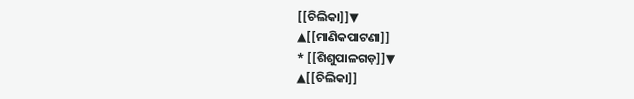[[ଚିଲିକା]]▼
▲[[ମାଣିକପାଟଣା]]
* [[ଶିଶୁପାଳଗଡ଼]]▼
▲[[ଚିଲିକା]]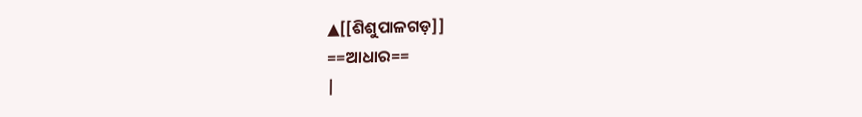▲[[ଶିଶୁପାଳଗଡ଼]]
==ଆଧାର==
|